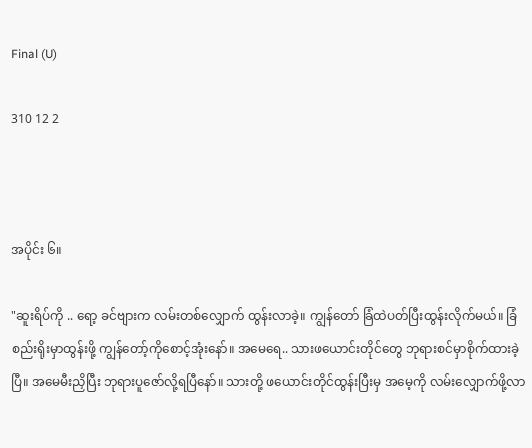Final (U)

310 12 2



အပိုင်း ၆။

"ဆူးရိပ်ကို .. ရော့ ခင်ဗျားက လမ်းတစ်လျှောက် ထွန်းလာခဲ့။ ကျွန်တော် ခြံထဲပတ်ပြီးထွန်းလိုက်မယ်။ ခြံစည်းရိုးမှာထွန်းဖို့ ကျွန်‌တော့်ကိုစောင့်အုံးနော်။ အမေရေ.. သားဖယောင်းတိုင်တွေ ဘုရားစင်မှာစိုက်ထားခဲ့ပြီ။ အမေမီးညှိပြီး ဘုရားပူဇော်လို့ရပြီနော်။ သားတို့ ဖယောင်းတိုင်ထွန်းပြီးမှ အမေ့ကို လမ်းလျှောက်ဖို့လာ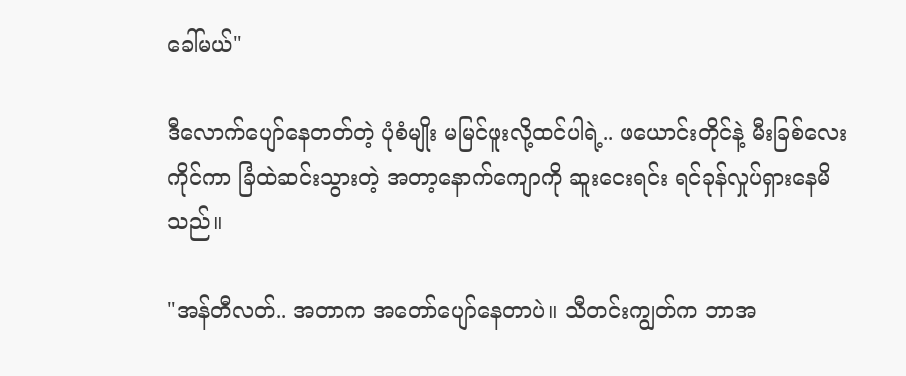ခေါ်မယ်"

ဒီလောက်ပျော်နေတတ်တဲ့ ပုံစံမျိုး မမြင်ဖူးလို့ထင်ပါရဲ့.. ဖယောင်းတိုင်နဲ့ မီးခြစ်လေးကိုင်ကာ ခြံထဲဆင်းသွားတဲ့ အတာ့နောက်ကျောကို ဆူးငေးရင်း ရင်ခုန်လှုပ်ရှားနေမိသည်။

"အန်တီလတ်.. အတာက အတော်ပျော်နေတာပဲ။ သီတင်းကျွတ်က ဘာအ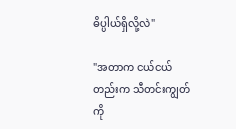ဓိပ္ပါယ်ရှိလို့လဲ"

"အတာက ငယ်ငယ်တည်းက သီတင်းကျွတ်ကို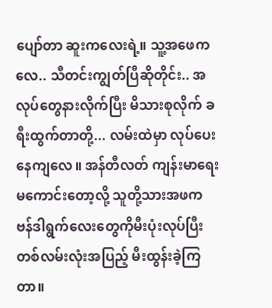ပျော်တာ ဆူးကလေးရဲ့။ သူ့အဖေကလေ.. သီတင်းကျွတ်ပြီဆိုတိုင်း.. အလုပ်တွေနားလိုက်ပြီး မိသားစုလိုက် ခရီးထွက်တာတို့... လမ်းထဲမှာ လုပ်ပေးနေကျလေ။ အန်တီလတ် ကျန်းမာရေးမကောင်းတော့လို့ သူတို့သားအဖက ဗန်ဒါရွက်လေးတွေကိုမီးပုံးလုပ်ပြီး တစ်လမ်းလုံးအပြည့် မီးထွန်းခဲ့ကြတာ။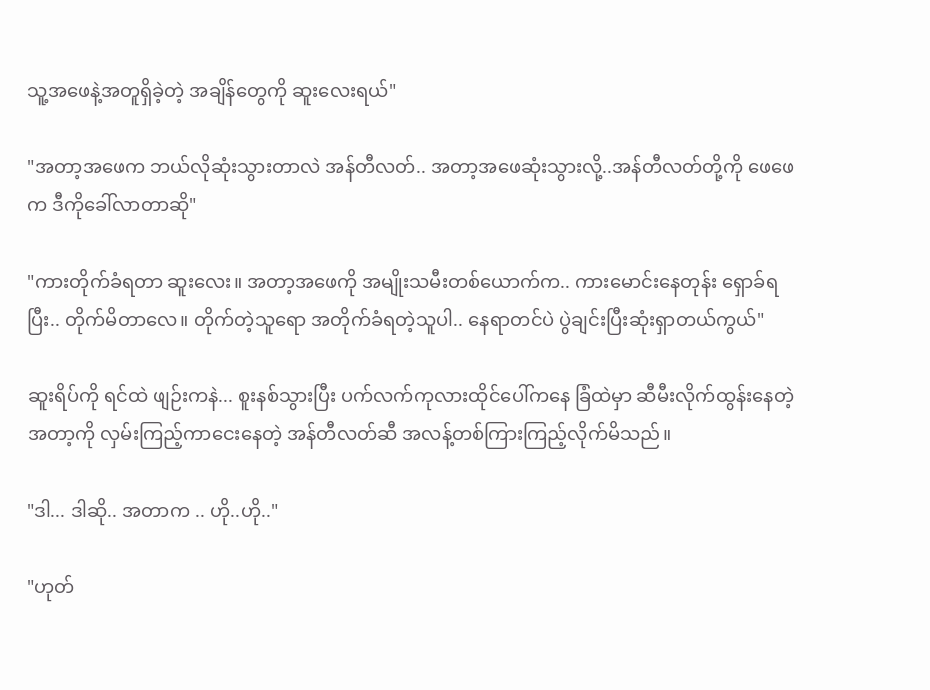သူ့အဖေနဲ့အတူရှိခဲ့တဲ့ အချိန်တွေကို ဆူးလေးရယ်"

"အတာ့အဖေက ဘယ်လိုဆုံးသွားတာလဲ အန်တီလတ်.. အတာ့အဖေဆုံးသွားလို့..အန်တီလတ်တို့ကို ဖေဖေက ဒီကိုခေါ်လာတာဆို"

"ကားတိုက်ခံရတာ ဆူးလေး။ အတာ့အဖေကို အမျိုးသမီးတစ်ယောက်က.. ကားမောင်းနေတုန်း ရှောခ်ရပြီး.. တိုက်မိတာလေ။ တိုက်တဲ့သူရော အတိုက်ခံရတဲ့သူပါ.. နေရာတင်ပဲ ပွဲချင်းပြီးဆုံးရှာတယ်ကွယ်"

ဆူးရိပ်ကို ရင်ထဲ ဖျဉ်းကနဲ... စူးနစ်သွားပြီး ပက်လက်ကုလားထိုင်ပေါ်ကနေ ခြံထဲမှာ ဆီမီးလိုက်ထွန်းနေတဲ့ အတာ့ကို လှမ်းကြည့်ကာငေးနေတဲ့ အန်တီလတ်ဆီ အလန့်တစ်ကြားကြည့်လိုက်မိသည်။

"ဒါ... ဒါဆို.. အတာက .. ဟို..ဟို.."

"ဟုတ်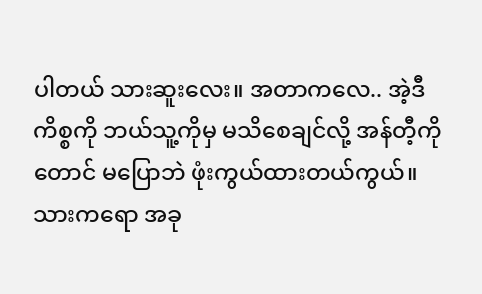ပါတယ် သားဆူးလေး။ အတာကလေ.. အဲ့ဒီကိစ္စကို ဘယ်သူ့ကိုမှ မသိစေချင်လို့ အန်တီ့ကိုတောင် မပြောဘဲ ဖုံးကွယ်ထားတယ်ကွယ်။ သားကရော အခု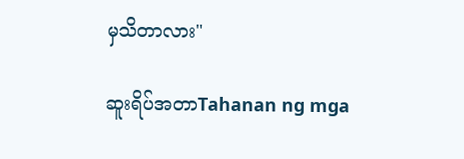မှသိတာလား"

ဆူးရိပ်အတာTahanan ng mga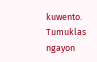kuwento. Tumuklas ngayon